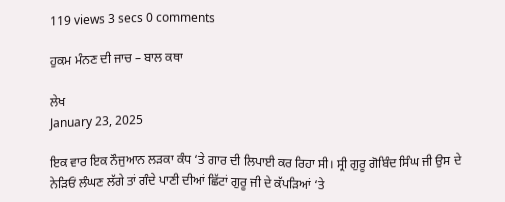119 views 3 secs 0 comments

ਹੁਕਮ ਮੰਨਣ ਦੀ ਜਾਚ – ਬਾਲ ਕਥਾ

ਲੇਖ
January 23, 2025

ਇਕ ਵਾਰ ਇਕ ਨੌਜੁਆਨ ਲੜਕਾ ਕੰਧ ‘ਤੇ ਗਾਰ ਦੀ ਲਿਪਾਈ ਕਰ ਰਿਹਾ ਸੀ। ਸ੍ਰੀ ਗੁਰੂ ਗੋਬਿੰਦ ਸਿੰਘ ਜੀ ਉਸ ਦੇ ਨੇੜਿਓਂ ਲੰਘਣ ਲੱਗੇ ਤਾਂ ਗੰਦੇ ਪਾਣੀ ਦੀਆਂ ਛਿੱਟਾਂ ਗੁਰੂ ਜੀ ਦੇ ਕੱਪੜਿਆਂ ‘ਤੇ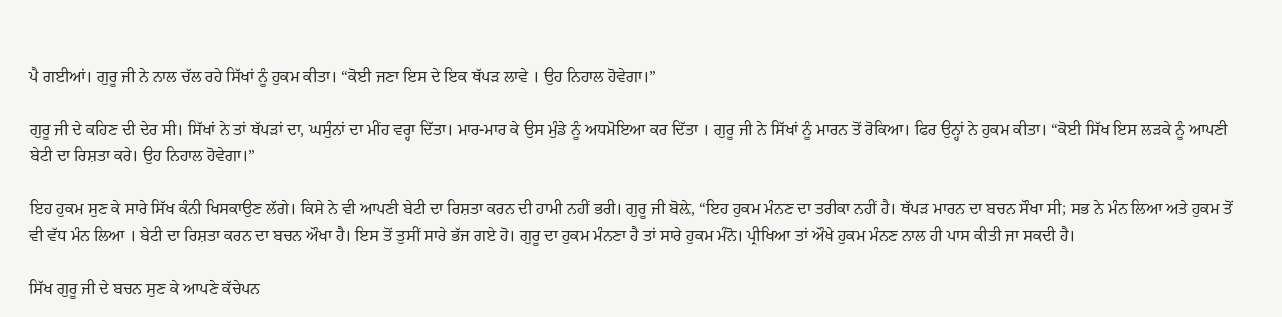ਪੈ ਗਈਆਂ। ਗੁਰੂ ਜੀ ਨੇ ਨਾਲ ਚੱਲ ਰਹੇ ਸਿੱਖਾਂ ਨੂੰ ਹੁਕਮ ਕੀਤਾ। “ਕੋਈ ਜਣਾ ਇਸ ਦੇ ਇਕ ਥੱਪੜ ਲਾਵੇ । ਉਹ ਨਿਹਾਲ ਹੋਵੇਗਾ।”

ਗੁਰੂ ਜੀ ਦੇ ਕਹਿਣ ਦੀ ਦੇਰ ਸੀ। ਸਿੱਖਾਂ ਨੇ ਤਾਂ ਥੱਪੜਾਂ ਦਾ, ਘਸੁੰਨਾਂ ਦਾ ਮੀਂਹ ਵਰ੍ਹਾ ਦਿੱਤਾ। ਮਾਰ-ਮਾਰ ਕੇ ਉਸ ਮੁੰਡੇ ਨੂੰ ਅਧਮੋਇਆ ਕਰ ਦਿੱਤਾ । ਗੁਰੂ ਜੀ ਨੇ ਸਿੱਖਾਂ ਨੂੰ ਮਾਰਨ ਤੋਂ ਰੋਕਿਆ। ਫਿਰ ਉਨ੍ਹਾਂ ਨੇ ਹੁਕਮ ਕੀਤਾ। “ਕੋਈ ਸਿੱਖ ਇਸ ਲੜਕੇ ਨੂੰ ਆਪਣੀ ਬੇਟੀ ਦਾ ਰਿਸ਼ਤਾ ਕਰੇ। ਉਹ ਨਿਹਾਲ ਹੋਵੇਗਾ।”

ਇਹ ਹੁਕਮ ਸੁਣ ਕੇ ਸਾਰੇ ਸਿੱਖ ਕੰਨੀ ਖਿਸਕਾਉਣ ਲੱਗੇ। ਕਿਸੇ ਨੇ ਵੀ ਆਪਣੀ ਬੇਟੀ ਦਾ ਰਿਸ਼ਤਾ ਕਰਨ ਦੀ ਹਾਮੀ ਨਹੀਂ ਭਰੀ। ਗੁਰੂ ਜੀ ਬੋਲ਼ੇ, “ਇਹ ਹੁਕਮ ਮੰਨਣ ਦਾ ਤਰੀਕਾ ਨਹੀਂ ਹੈ। ਥੱਪੜ ਮਾਰਨ ਦਾ ਬਚਨ ਸੌਖਾ ਸੀ; ਸਭ ਨੇ ਮੰਨ ਲਿਆ ਅਤੇ ਹੁਕਮ ਤੋਂ ਵੀ ਵੱਧ ਮੰਨ ਲਿਆ । ਬੇਟੀ ਦਾ ਰਿਸ਼ਤਾ ਕਰਨ ਦਾ ਬਚਨ ਔਖਾ ਹੈ। ਇਸ ਤੋਂ ਤੁਸੀਂ ਸਾਰੇ ਭੱਜ ਗਏ ਹੋ। ਗੁਰੂ ਦਾ ਹੁਕਮ ਮੰਨਣਾ ਹੈ ਤਾਂ ਸਾਰੇ ਹੁਕਮ ਮੰਨੋ। ਪ੍ਰੀਖਿਆ ਤਾਂ ਔਖੇ ਹੁਕਮ ਮੰਨਣ ਨਾਲ ਹੀ ਪਾਸ ਕੀਤੀ ਜਾ ਸਕਦੀ ਹੈ।

ਸਿੱਖ ਗੁਰੂ ਜੀ ਦੇ ਬਚਨ ਸੁਣ ਕੇ ਆਪਣੇ ਕੱਚੇਪਨ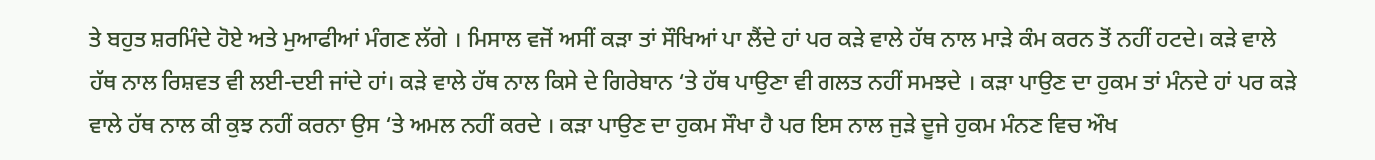ਤੇ ਬਹੁਤ ਸ਼ਰਮਿੰਦੇ ਹੋਏ ਅਤੇ ਮੁਆਫੀਆਂ ਮੰਗਣ ਲੱਗੇ । ਮਿਸਾਲ ਵਜੋਂ ਅਸੀਂ ਕੜਾ ਤਾਂ ਸੌਖਿਆਂ ਪਾ ਲੈਂਦੇ ਹਾਂ ਪਰ ਕੜੇ ਵਾਲੇ ਹੱਥ ਨਾਲ ਮਾੜੇ ਕੰਮ ਕਰਨ ਤੋਂ ਨਹੀਂ ਹਟਦੇ। ਕੜੇ ਵਾਲੇ ਹੱਥ ਨਾਲ ਰਿਸ਼ਵਤ ਵੀ ਲਈ-ਦਈ ਜਾਂਦੇ ਹਾਂ। ਕੜੇ ਵਾਲੇ ਹੱਥ ਨਾਲ ਕਿਸੇ ਦੇ ਗਿਰੇਬਾਨ ‘ਤੇ ਹੱਥ ਪਾਉਣਾ ਵੀ ਗਲਤ ਨਹੀਂ ਸਮਝਦੇ । ਕੜਾ ਪਾਉਣ ਦਾ ਹੁਕਮ ਤਾਂ ਮੰਨਦੇ ਹਾਂ ਪਰ ਕੜੇ ਵਾਲੇ ਹੱਥ ਨਾਲ ਕੀ ਕੁਝ ਨਹੀਂ ਕਰਨਾ ਉਸ ‘ਤੇ ਅਮਲ ਨਹੀਂ ਕਰਦੇ । ਕੜਾ ਪਾਉਣ ਦਾ ਹੁਕਮ ਸੌਖਾ ਹੈ ਪਰ ਇਸ ਨਾਲ ਜੁੜੇ ਦੂਜੇ ਹੁਕਮ ਮੰਨਣ ਵਿਚ ਔਖ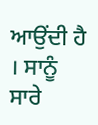ਆਉਂਦੀ ਹੈ । ਸਾਨੂੰ ਸਾਰੇ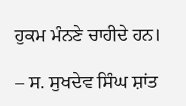ਹੁਕਮ ਮੰਨਣੇ ਚਾਹੀਦੇ ਹਨ।

– ਸ. ਸੁਖਦੇਵ ਸਿੰਘ ਸ਼ਾਂਤ